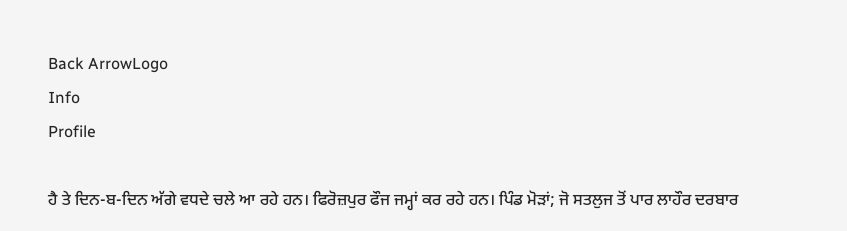Back ArrowLogo
Info
Profile

ਹੈ ਤੇ ਦਿਨ-ਬ-ਦਿਨ ਅੱਗੇ ਵਧਦੇ ਚਲੇ ਆ ਰਹੇ ਹਨ। ਫਿਰੋਜ਼ਪੁਰ ਫੌਜ ਜਮ੍ਹਾਂ ਕਰ ਰਹੇ ਹਨ। ਪਿੰਡ ਮੋੜਾਂ; ਜੋ ਸਤਲੁਜ ਤੋਂ ਪਾਰ ਲਾਹੌਰ ਦਰਬਾਰ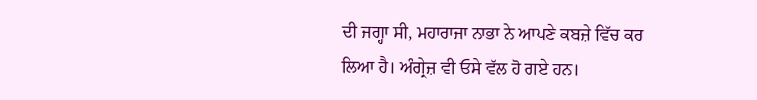ਦੀ ਜਗ੍ਹਾ ਸੀ, ਮਹਾਰਾਜਾ ਨਾਭਾ ਨੇ ਆਪਣੇ ਕਬਜ਼ੇ ਵਿੱਚ ਕਰ ਲਿਆ ਹੈ। ਅੰਗ੍ਰੇਜ਼ ਵੀ ਓਸੇ ਵੱਲ ਹੋ ਗਏ ਹਨ।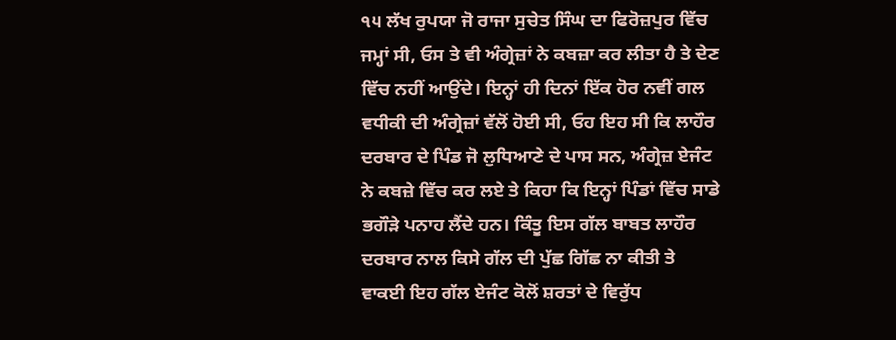੧੫ ਲੱਖ ਰੁਪਯਾ ਜੋ ਰਾਜਾ ਸੁਚੇਤ ਸਿੰਘ ਦਾ ਫਿਰੋਜ਼ਪੁਰ ਵਿੱਚ ਜਮ੍ਹਾਂ ਸੀ, ਓਸ ਤੇ ਵੀ ਅੰਗ੍ਰੇਜ਼ਾਂ ਨੇ ਕਬਜ਼ਾ ਕਰ ਲੀਤਾ ਹੈ ਤੇ ਦੇਣ ਵਿੱਚ ਨਹੀਂ ਆਉਂਦੇ। ਇਨ੍ਹਾਂ ਹੀ ਦਿਨਾਂ ਇੱਕ ਹੋਰ ਨਵੀਂ ਗਲ ਵਧੀਕੀ ਦੀ ਅੰਗ੍ਰੇਜ਼ਾਂ ਵੱਲੋਂ ਹੋਈ ਸੀ, ਓਹ ਇਹ ਸੀ ਕਿ ਲਾਹੌਰ ਦਰਬਾਰ ਦੇ ਪਿੰਡ ਜੋ ਲੁਧਿਆਣੇ ਦੇ ਪਾਸ ਸਨ, ਅੰਗ੍ਰੇਜ਼ ਏਜੰਟ ਨੇ ਕਬਜ਼ੇ ਵਿੱਚ ਕਰ ਲਏ ਤੇ ਕਿਹਾ ਕਿ ਇਨ੍ਹਾਂ ਪਿੰਡਾਂ ਵਿੱਚ ਸਾਡੇ ਭਗੌੜੇ ਪਨਾਹ ਲੈਂਦੇ ਹਨ। ਕਿੰਤੂ ਇਸ ਗੱਲ ਬਾਬਤ ਲਾਹੌਰ ਦਰਬਾਰ ਨਾਲ ਕਿਸੇ ਗੱਲ ਦੀ ਪੁੱਛ ਗਿੱਛ ਨਾ ਕੀਤੀ ਤੇ ਵਾਕਈ ਇਹ ਗੱਲ ਏਜੰਟ ਕੋਲੋਂ ਸ਼ਰਤਾਂ ਦੇ ਵਿਰੁੱਧ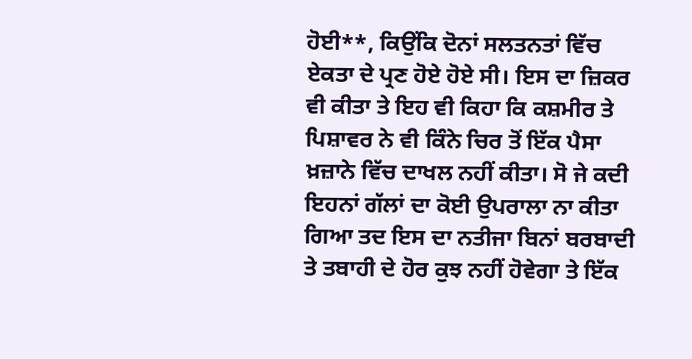ਹੋਈ**, ਕਿਉਂਕਿ ਦੋਨਾਂ ਸਲਤਨਤਾਂ ਵਿੱਚ ਏਕਤਾ ਦੇ ਪ੍ਰਣ ਹੋਏ ਹੋਏ ਸੀ। ਇਸ ਦਾ ਜ਼ਿਕਰ ਵੀ ਕੀਤਾ ਤੇ ਇਹ ਵੀ ਕਿਹਾ ਕਿ ਕਸ਼ਮੀਰ ਤੇ ਪਿਸ਼ਾਵਰ ਨੇ ਵੀ ਕਿੰਨੇ ਚਿਰ ਤੋਂ ਇੱਕ ਪੈਸਾ ਖ਼ਜ਼ਾਨੇ ਵਿੱਚ ਦਾਖਲ ਨਹੀਂ ਕੀਤਾ। ਸੋ ਜੇ ਕਦੀ ਇਹਨਾਂ ਗੱਲਾਂ ਦਾ ਕੋਈ ਉਪਰਾਲਾ ਨਾ ਕੀਤਾ ਗਿਆ ਤਦ ਇਸ ਦਾ ਨਤੀਜਾ ਬਿਨਾਂ ਬਰਬਾਦੀ ਤੇ ਤਬਾਹੀ ਦੇ ਹੋਰ ਕੁਝ ਨਹੀਂ ਹੋਵੇਗਾ ਤੇ ਇੱਕ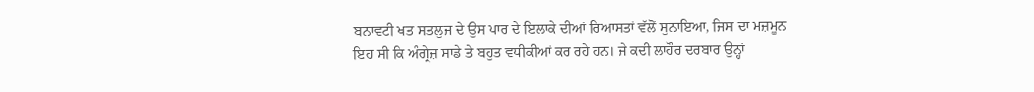ਬਨਾਵਟੀ ਖਤ ਸਤਲੁਜ ਦੇ ਉਸ ਪਾਰ ਦੇ ਇਲਾਕੇ ਦੀਆਂ ਰਿਆਸਤਾਂ ਵੱਲੋਂ ਸੁਨਾਇਆ, ਜਿਸ ਦਾ ਮਜ਼ਮੂਨ ਇਹ ਸੀ ਕਿ ਅੰਗ੍ਰੇਜ਼ ਸਾਡੇ ਤੇ ਬਹੁਤ ਵਧੀਕੀਆਂ ਕਰ ਰਹੇ ਹਨ। ਜੇ ਕਦੀ ਲਾਹੌਰ ਦਰਬਾਰ ਉਨ੍ਹਾਂ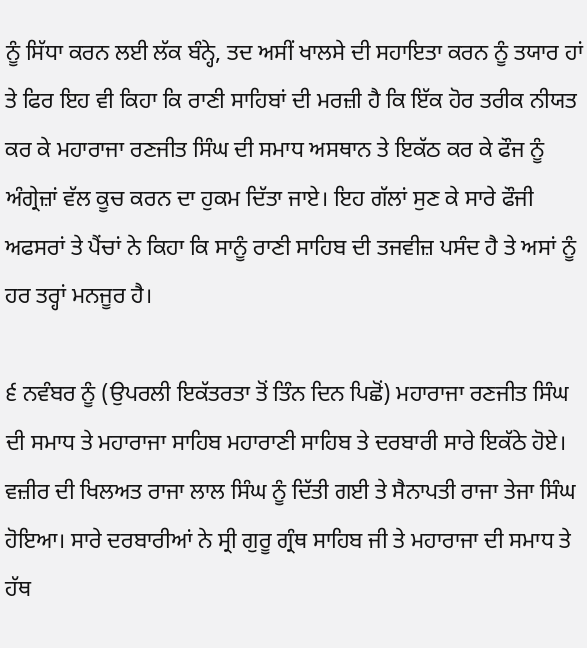ਨੂੰ ਸਿੱਧਾ ਕਰਨ ਲਈ ਲੱਕ ਬੰਨ੍ਹੇ, ਤਦ ਅਸੀਂ ਖਾਲਸੇ ਦੀ ਸਹਾਇਤਾ ਕਰਨ ਨੂੰ ਤਯਾਰ ਹਾਂ ਤੇ ਫਿਰ ਇਹ ਵੀ ਕਿਹਾ ਕਿ ਰਾਣੀ ਸਾਹਿਬਾਂ ਦੀ ਮਰਜ਼ੀ ਹੈ ਕਿ ਇੱਕ ਹੋਰ ਤਰੀਕ ਨੀਯਤ ਕਰ ਕੇ ਮਹਾਰਾਜਾ ਰਣਜੀਤ ਸਿੰਘ ਦੀ ਸਮਾਧ ਅਸਥਾਨ ਤੇ ਇਕੱਠ ਕਰ ਕੇ ਫੌਜ ਨੂੰ ਅੰਗ੍ਰੇਜ਼ਾਂ ਵੱਲ ਕੂਚ ਕਰਨ ਦਾ ਹੁਕਮ ਦਿੱਤਾ ਜਾਏ। ਇਹ ਗੱਲਾਂ ਸੁਣ ਕੇ ਸਾਰੇ ਫੌਜੀ ਅਫਸਰਾਂ ਤੇ ਪੈਂਚਾਂ ਨੇ ਕਿਹਾ ਕਿ ਸਾਨੂੰ ਰਾਣੀ ਸਾਹਿਬ ਦੀ ਤਜਵੀਜ਼ ਪਸੰਦ ਹੈ ਤੇ ਅਸਾਂ ਨੂੰ ਹਰ ਤਰ੍ਹਾਂ ਮਨਜੂਰ ਹੈ।

੬ ਨਵੰਬਰ ਨੂੰ (ਉਪਰਲੀ ਇਕੱਤਰਤਾ ਤੋਂ ਤਿੰਨ ਦਿਨ ਪਿਛੋਂ) ਮਹਾਰਾਜਾ ਰਣਜੀਤ ਸਿੰਘ ਦੀ ਸਮਾਧ ਤੇ ਮਹਾਰਾਜਾ ਸਾਹਿਬ ਮਹਾਰਾਣੀ ਸਾਹਿਬ ਤੇ ਦਰਬਾਰੀ ਸਾਰੇ ਇਕੱਠੇ ਹੋਏ। ਵਜ਼ੀਰ ਦੀ ਖਿਲਅਤ ਰਾਜਾ ਲਾਲ ਸਿੰਘ ਨੂੰ ਦਿੱਤੀ ਗਈ ਤੇ ਸੈਨਾਪਤੀ ਰਾਜਾ ਤੇਜਾ ਸਿੰਘ ਹੋਇਆ। ਸਾਰੇ ਦਰਬਾਰੀਆਂ ਨੇ ਸ੍ਰੀ ਗੁਰੂ ਗ੍ਰੰਥ ਸਾਹਿਬ ਜੀ ਤੇ ਮਹਾਰਾਜਾ ਦੀ ਸਮਾਧ ਤੇ ਹੱਥ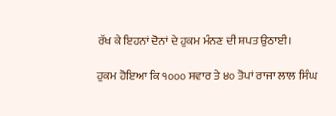ਰੱਖ ਕੇ ਇਹਨਾਂ ਦੋਨਾਂ ਦੇ ਹੁਕਮ ਮੰਨਣ ਦੀ ਸ਼ਪਤ ਉਠਾਈ।

ਹੁਕਮ ਹੋਇਆ ਕਿ ੧੦੦੦ ਸਵਾਰ ਤੇ ੪੦ ਤੋਪਾਂ ਰਾਜਾ ਲਾਲ ਸਿੰਘ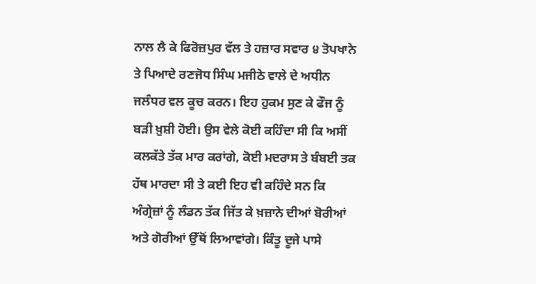ਨਾਲ ਲੈ ਕੇ ਫਿਰੋਜ਼ਪੁਰ ਵੱਲ ਤੇ ਹਜ਼ਾਰ ਸਵਾਰ ੪ ਤੋਪਖਾਨੇ ਤੇ ਪਿਆਦੇ ਰਣਜੋਧ ਸਿੰਘ ਮਜੀਠੇ ਵਾਲੇ ਦੇ ਅਧੀਨ ਜਲੰਧਰ ਵਲ ਕੂਚ ਕਰਨ। ਇਹ ਹੁਕਮ ਸੁਣ ਕੇ ਫੌਜ ਨੂੰ ਬੜੀ ਖ਼ੁਸ਼ੀ ਹੋਈ। ਉਸ ਵੇਲੇ ਕੋਈ ਕਹਿੰਦਾ ਸੀ ਕਿ ਅਸੀਂ ਕਲਕੱਤੇ ਤੱਕ ਮਾਰ ਕਰਾਂਗੇ, ਕੋਈ ਮਦਰਾਸ ਤੇ ਬੰਬਈ ਤਕ ਹੱਥ ਮਾਰਦਾ ਸੀ ਤੇ ਕਈ ਇਹ ਵੀ ਕਹਿੰਦੇ ਸਨ ਕਿ ਅੰਗ੍ਰੇਜ਼ਾਂ ਨੂੰ ਲੰਡਨ ਤੱਕ ਜਿੱਤ ਕੇ ਖ਼ਜ਼ਾਨੇ ਦੀਆਂ ਬੋਰੀਆਂ ਅਤੇ ਗੋਰੀਆਂ ਉੱਥੋਂ ਲਿਆਵਾਂਗੇ। ਕਿੰਤੂ ਦੂਜੇ ਪਾਸੇ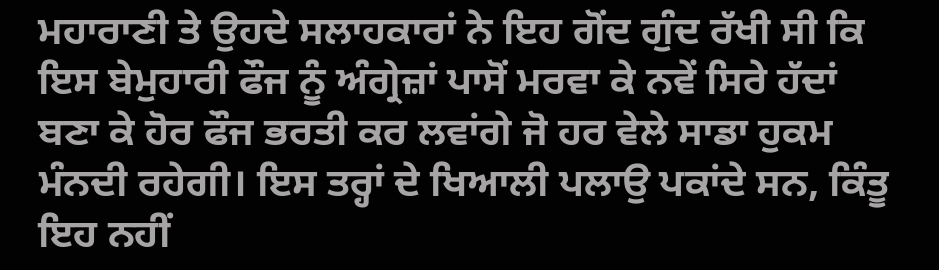ਮਹਾਰਾਣੀ ਤੇ ਉਹਦੇ ਸਲਾਹਕਾਰਾਂ ਨੇ ਇਹ ਗੋਂਦ ਗੁੰਦ ਰੱਖੀ ਸੀ ਕਿ ਇਸ ਬੇਮੁਹਾਰੀ ਫੌਜ ਨੂੰ ਅੰਗ੍ਰੇਜ਼ਾਂ ਪਾਸੋਂ ਮਰਵਾ ਕੇ ਨਵੇਂ ਸਿਰੇ ਹੱਦਾਂ ਬਣਾ ਕੇ ਹੋਰ ਫੌਜ ਭਰਤੀ ਕਰ ਲਵਾਂਗੇ ਜੋ ਹਰ ਵੇਲੇ ਸਾਡਾ ਹੁਕਮ ਮੰਨਦੀ ਰਹੇਗੀ। ਇਸ ਤਰ੍ਹਾਂ ਦੇ ਖਿਆਲੀ ਪਲਾਉ ਪਕਾਂਦੇ ਸਨ, ਕਿੰਤੂ ਇਹ ਨਹੀਂ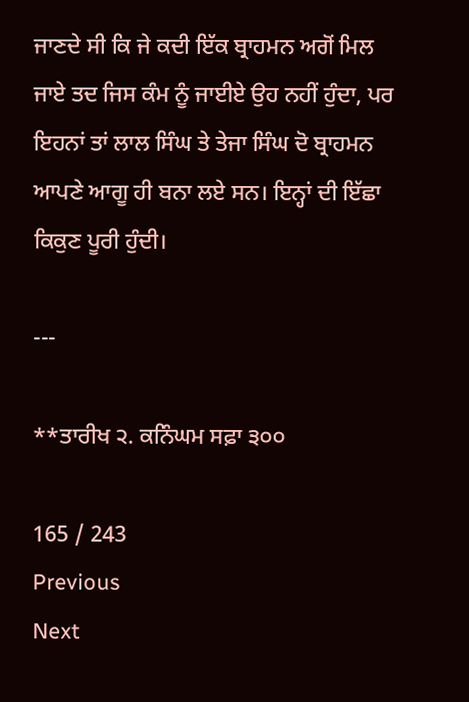ਜਾਣਦੇ ਸੀ ਕਿ ਜੇ ਕਦੀ ਇੱਕ ਬ੍ਰਾਹਮਨ ਅਗੋਂ ਮਿਲ ਜਾਏ ਤਦ ਜਿਸ ਕੰਮ ਨੂੰ ਜਾਈਏ ਉਹ ਨਹੀਂ ਹੁੰਦਾ, ਪਰ ਇਹਨਾਂ ਤਾਂ ਲਾਲ ਸਿੰਘ ਤੇ ਤੇਜਾ ਸਿੰਘ ਦੋ ਬ੍ਰਾਹਮਨ ਆਪਣੇ ਆਗੂ ਹੀ ਬਨਾ ਲਏ ਸਨ। ਇਨ੍ਹਾਂ ਦੀ ਇੱਛਾ ਕਿਕੁਣ ਪੂਰੀ ਹੁੰਦੀ।

---

**ਤਾਰੀਖ ੨. ਕਨਿੰਘਮ ਸਫ਼ਾ ੩੦੦

165 / 243
Previous
Next